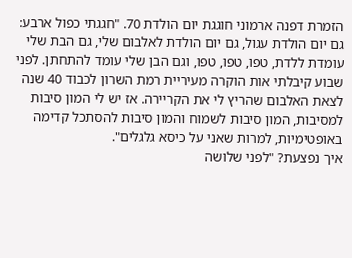הזמרת דפנה ארמוני חוגגת יום הולדת 70. "חגגתי כפול ארבע: גם יום הולדת עגול, גם יום הולדת לאלבום שלי, גם הבת שלי עומדת ללדת, טפו, טפו, טפו, וגם הבן שלי עומד להתחתן. לפני שבוע קיבלתי אות הוקרה מעיריית רמת השרון לכבוד 40 שנה לצאת האלבום שהריץ לי את הקריירה. אז יש לי המון סיבות למסיבות, המון סיבות לשמוח והמון סיבות להסתכל קדימה באופטימיות, למרות שאני על כיסא גלגלים".
איך נפצעת? "לפני שלושה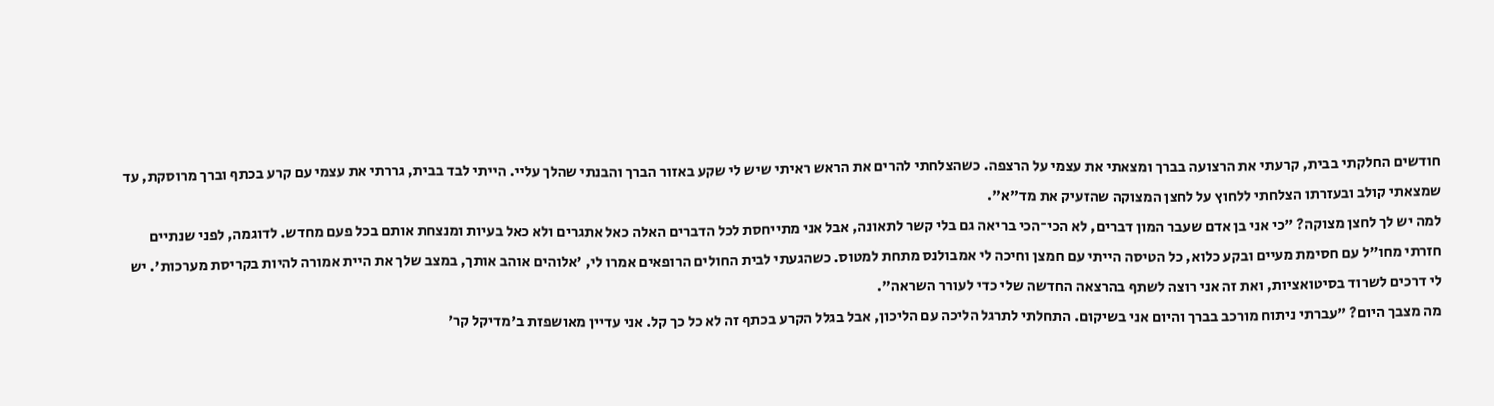חודשים החלקתי בבית, קרעתי את הרצועה בברך ומצאתי את עצמי על הרצפה. כשהצלחתי להרים את הראש ראיתי שיש לי שקע באזור הברך והבנתי שהלך עליי. הייתי לבד בבית, גררתי את עצמי עם קרע בכתף וברך מרוסקת, עד שמצאתי קולב ובעזרתו הצלחתי ללחוץ על לחצן המצוקה שהזעיק את מד"א".
למה יש לך לחצן מצוקה? "כי אני בן אדם שעבר המון דברים, לא הכי־הכי בריאה גם בלי קשר לתאונה, אבל אני מתייחסת לכל הדברים האלה כאל אתגרים ולא כאל בעיות ומנצחת אותם בכל פעם מחדש. לדוגמה, לפני שנתיים חזרתי מחו"ל עם חסימת מעיים ובקע כלוא, כל הטיסה הייתי עם חמצן וחיכה לי אמבולנס מתחת למטוס. כשהגעתי לבית החולים הרופאים אמרו לי, 'אלוהים אוהב אותך, במצב שלך את היית אמורה להיות בקריסת מערכות'. יש לי דרכים לשרוד בסיטואציות, ואת זה אני רוצה לשתף בהרצאה החדשה שלי כדי לעורר השראה".
מה מצבך היום? "עברתי ניתוח מורכב בברך והיום אני בשיקום. התחלתי לתרגל הליכה עם הליכון, אבל בגלל הקרע בכתף זה לא כל כך קל. אני עדיין מאושפזת ב'מדיקל קר'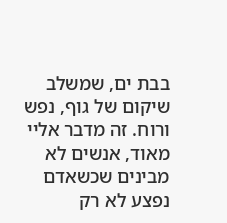בבת ים, שמשלב שיקום של גוף, נפש ורוח. זה מדבר אליי מאוד, אנשים לא מבינים שכשאדם נפצע לא רק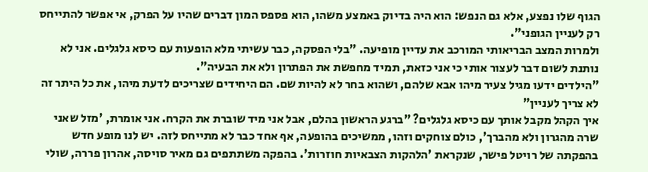הגוף שלו נפצע, אלא גם הנפש: הוא היה בדיוק באמצע משהו, הוא פספס המון דברים שהיו על הפרק, אי אפשר להתייחס רק לעניין הגופני".
ולמרות המצב הבריאותי המורכב את עדיין מופיעה. "בלי הפסקה, כבר עשיתי מלא הופעות עם כיסא גלגלים. אני לא נותנת לשום דבר לעצור אותי כי אני כזאת, תמיד מחפשת את הפתרון ולא את הבעיה".
"הילדים ידעו מגיל צעיר מיהו אבא שלהם, ושהוא בחר לא להיות שם. הם היחידים שצריכים לדעת מיהו, את כל היתר זה לא צריך לעניין"
איך הקהל מקבל אותך עם כיסא גלגלים? "ברגע הראשון בהלם, אבל אני מיד שוברת את הקרח. אני אומרת, 'מזל שאני שרה מהגרון ולא מהברך', כולם צוחקים וזהו, ממשיכים בהופעה, אף אחד כבר לא מתייחס לזה. יש לנו מופע חדש בהפקתה של רויטל פישר, שנקראת 'הלהקות הצבאיות חוזרות'. בהפקה משתתפים גם מאיר סויסה, אהרון פררה, שולי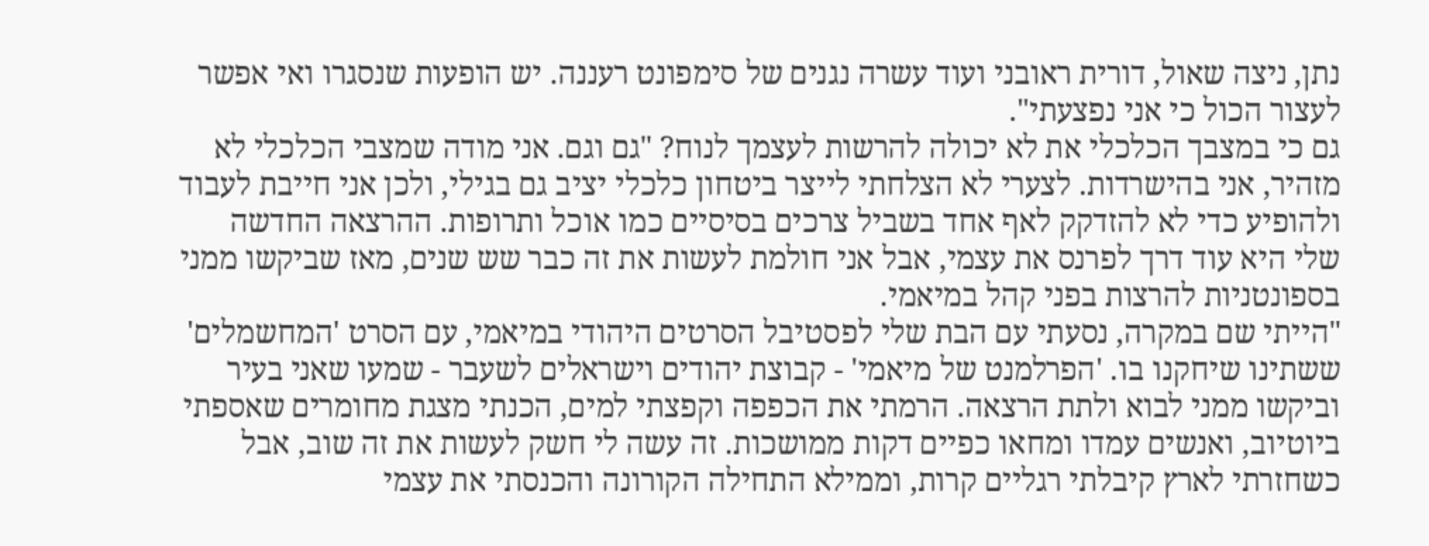נתן, ניצה שאול, דורית ראובני ועוד עשרה נגנים של סימפונט רעננה. יש הופעות שנסגרו ואי אפשר לעצור הכול כי אני נפצעתי".
גם כי במצבך הכלכלי את לא יכולה להרשות לעצמך לנוח? "גם וגם. אני מודה שמצבי הכלכלי לא מזהיר, אני בהישרדות. לצערי לא הצלחתי לייצר ביטחון כלכלי יציב גם בגילי, ולכן אני חייבת לעבוד ולהופיע כדי לא להזדקק לאף אחד בשביל צרכים בסיסיים כמו אוכל ותרופות. ההרצאה החדשה שלי היא עוד דרך לפרנס את עצמי, אבל אני חולמת לעשות את זה כבר שש שנים, מאז שביקשו ממני בספונטניות להרצות בפני קהל במיאמי.
"הייתי שם במקרה, נסעתי עם הבת שלי לפסטיבל הסרטים היהודי במיאמי, עם הסרט 'המחשמלים' ששתינו שיחקנו בו. 'הפרלמנט של מיאמי' - קבוצת יהודים וישראלים לשעבר - שמעו שאני בעיר וביקשו ממני לבוא ולתת הרצאה. הרמתי את הכפפה וקפצתי למים, הכנתי מצגת מחומרים שאספתי ביוטיוב, ואנשים עמדו ומחאו כפיים דקות ממושכות. זה עשה לי חשק לעשות את זה שוב, אבל כשחזרתי לארץ קיבלתי רגליים קרות, וממילא התחילה הקורונה והכנסתי את עצמי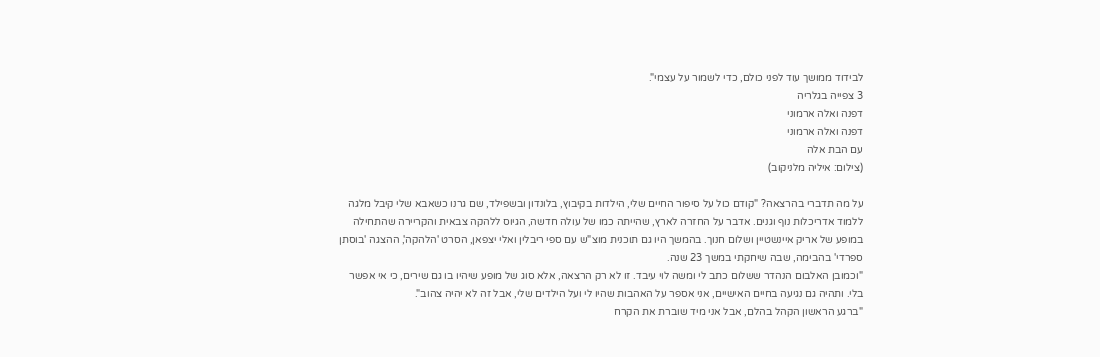לבידוד ממושך עוד לפני כולם, כדי לשמור על עצמי".
3 צפייה בגלריה
דפנה ואלה ארמוני
דפנה ואלה ארמוני
עם הבת אלה
(צילום: איליה מלניקוב)

על מה תדברי בהרצאה? "קודם כול על סיפור החיים שלי, הילדות בקיבוץ, בלונדון ובשפילד, שם גרנו כשאבא שלי קיבל מלגה ללמוד אדריכלות נוף וגנים. אדבר על החזרה לארץ, שהייתה כמו של עולה חדשה, הגיוס ללהקה צבאית והקריירה שהתחילה במופע של אריק איינשטיין ושלום חנוך. בהמשך היו גם תוכנית מוצ"ש עם ספי ריבלין ואלי יצפאן, הסרט 'הלהקה', ההצגה 'בוסתן ספרדי' בהבימה, שבה שיחקתי במשך 23 שנה.
"וכמובן האלבום הנהדר ששלום כתב לי ומשה לוי עיבד. זו לא רק הרצאה, אלא סוג של מופע שיהיו בו גם שירים, כי אי אפשר בלי. ותהיה גם נגיעה בחיים האישיים, אני אספר על האהבות שהיו לי ועל הילדים שלי, אבל זה לא יהיה צהוב".
"ברגע הראשון הקהל בהלם, אבל אני מיד שוברת את הקרח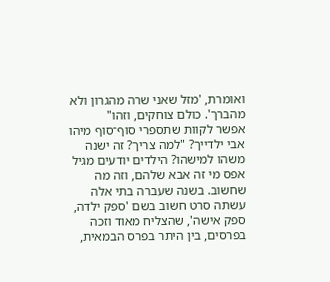ואומרת, 'מזל שאני שרה מהגרון ולא מהברך'. כולם צוחקים, וזהו"
אפשר לקוות שתספרי סוף־סוף מיהו אבי ילדייך? "למה צריך? זה ישנה משהו למישהו? הילדים יודעים מגיל אפס מי זה אבא שלהם, וזה מה שחשוב. בשנה שעברה בתי אלה עשתה סרט חשוב בשם 'ספק ילדה, ספק אישה', שהצליח מאוד וזכה בפרסים, בין היתר בפרס הבמאית,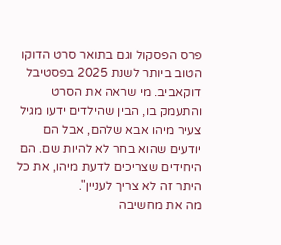פרס הפסקול וגם בתואר סרט הדוקו הטוב ביותר לשנת 2025 בפסטיבל דוקאביב. מי שראה את הסרט והתעמק בו, הבין שהילדים ידעו מגיל צעיר מיהו אבא שלהם, אבל הם יודעים שהוא בחר לא להיות שם. הם היחידים שצריכים לדעת מיהו, את כל היתר זה לא צריך לעניין".
מה את מחשיבה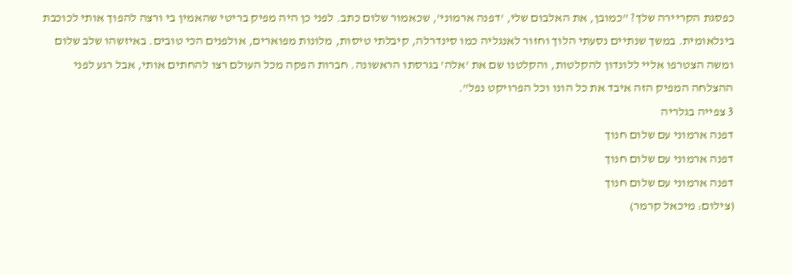כפסגת הקריירה שלך? "כמובן, את האלבום שלי, 'דפנה ארמוני', שכאמור שלום כתב. לפני כן היה מפיק בריטי שהאמין בי ורצה להפוך אותי לכוכבת בינלאומית. במשך שנתיים נסעתי הלוך וחזור לאנגליה כמו סינדרלה, קיבלתי טיסות, מלונות מפוארים, אולפנים הכי טובים. באיזשהו שלב שלום ומשה הצטרפו אליי ללונדון להקלטות, והקלטנו שם את 'אלה' בגרסתו הראשונה. חברות הפקה מכל העולם רצו להחתים אותי, אבל רגע לפני ההצלחה המפיק הזה איבד את כל הונו וכל הפרויקט נפל".
3 צפייה בגלריה
דפנה ארמוני עם שלום חנוך
דפנה ארמוני עם שלום חנוך
דפנה ארמוני עם שלום חנוך
(צילום: מיכאל קרמר)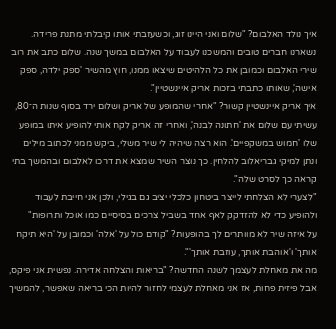איך נולד האלבום? "שלום ואני היינו זוג, וכשעזבתי אותו קיבלתי מתנת פרידה. נשארנו חברים טובים והמשכנו לעבוד על האלבום במשך שנה. שלום כתב את רוב שירי האלבום וכמובן את כל הלהיטים שיצאו ממנו, חוץ מהשיר 'ספק ילדה, ספק אישה', שאותו כתבתי בזכות אריק איינשטיין".
איך אריק איינשטיין קשור? "אחרי שהמופע של אריק ושלום ירד בסוף שנות ה־80, עשיתי עם שלום את 'חתונה לבנה', ואחרי זה אריק לקח אותי להופיע איתו במופע שלו 'חמוש במשקפיים'. הוא רצה שיהיה לי שיר משלי, ביקש ממני לכתוב מילים ונתן למיקי גבריאלוב להלחין. כך נוצר השיר שמצא את דרכו לאלבום ובהמשך בתי קראה כך לסרט שלה".
"לצערי לא הצלחתי לייצר ביטחון כלכלי יציב גם בגילי, ולכן אני חייבת לעבוד ולהופיע כדי לא להזדקק לאף אחד בשביל צרכים בסיסיים כמו אוכל ותרופות"
על איזה שיר לא מוותרים לך בהופעות? "קודם כול על 'אלה' וכמובן על 'היא תיקח אותך' ו'אוהבת אותך, עוזבת אותך'".
מה את מאחלת לעצמך לשנה החדשה? "בריאות והצלחה אדירה. נפשית אני פיקס, אבל פיזית פחות, אז אני מאחלת לעצמי לחזור להיות הכי בריאה שאפשר, להמשיך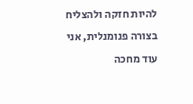להיות חזקה ולהצליח בצורה פנומנלית, אני עוד מחכה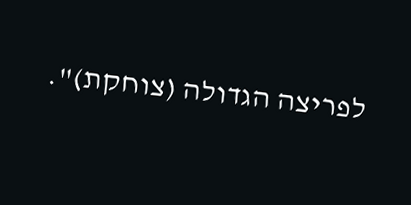לפריצה הגדולה (צוחקת)".